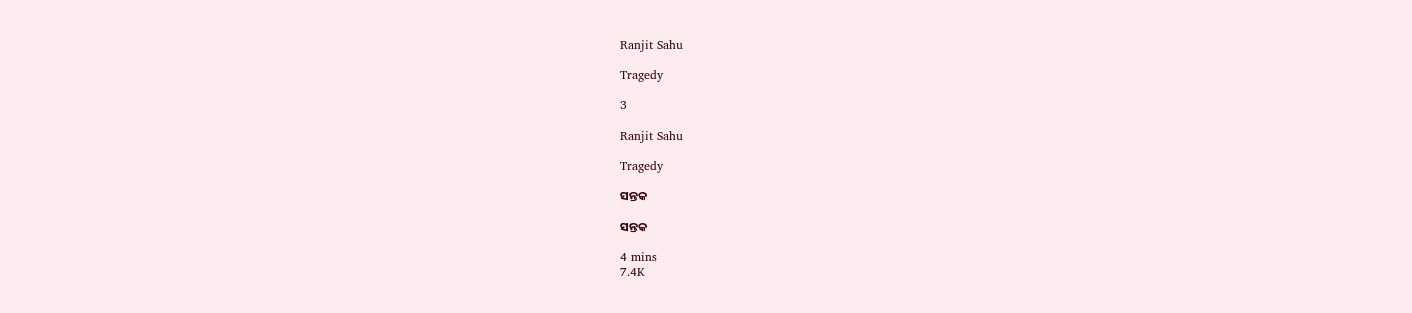Ranjit Sahu

Tragedy

3

Ranjit Sahu

Tragedy

ସନ୍ତକ

ସନ୍ତକ

4 mins
7.4K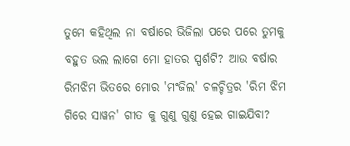ତୁମେ କହିଥିଲ ନା ବର୍ଷାରେ ଭିଜିଲା ପରେ ପରେ ତୁମକୁ ବହୁତ ଭଲ ଲାଗେ ମୋ ହାତର ସ୍ପର୍ଶଟି? ଆଉ ବର୍ଷାର ରିମଝିମ ଭିତରେ ମୋର 'ମଂଜିଲ' ଚଳଚ୍ଚିତ୍ରର 'ରିମ ଝିମ ଗିରେ ସାୱନ' ଗୀତ କୁ ଗୁଣୁ ଗୁଣୁ ହେଇ ଗାଇଯିବା?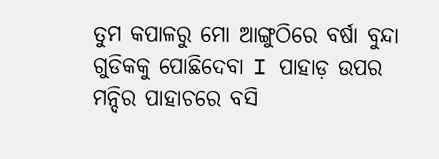ତୁମ କପାଳରୁ ମୋ ଆଙ୍ଗୁଠିରେ ବର୍ଷା ବୁନ୍ଦା ଗୁଡିକକୁ ପୋଛିଦେବା I ପାହାଡ଼ ଉପର ମନ୍ଦିର ପାହାଚରେ ବସି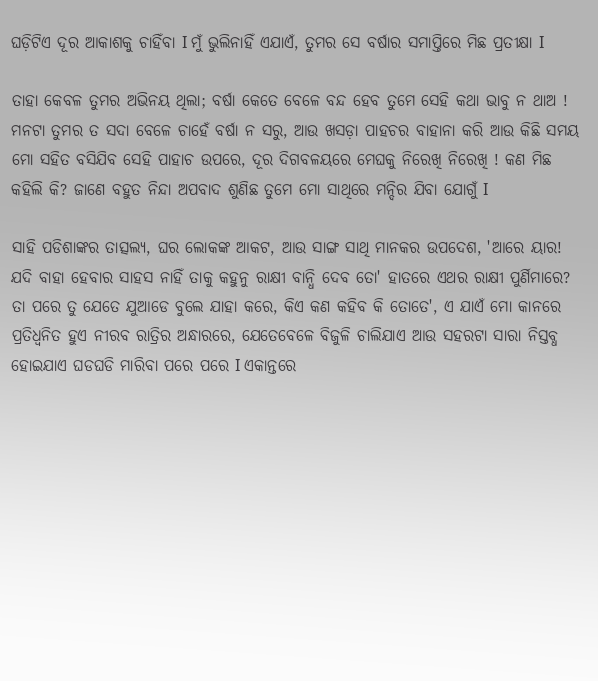ଘଡ଼ିଟିଏ ଦୂର ଆକାଶକୁ ଚାହିଁବା I ମୁଁ ଭୁଲିନାହିଁ ଏଯାଏଁ, ତୁମର ସେ ବର୍ଷାର ସମାପ୍ତିରେ ମିଛ ପ୍ରତୀକ୍ଷା I

ତାହା କେବଳ ତୁମର ଅଭିନୟ ଥିଲା; ବର୍ଷା କେତେ ବେଳେ ବନ୍ଦ ହେବ ତୁମେ ସେହି କଥା ଭାବୁ ନ ଥାଅ ! ମନଟା ତୁମର ତ ସଦା ବେଳେ ଚାହେଁ ବର୍ଷା ନ ସରୁ, ଆଉ ଖସଡ଼ା ପାହଚର ବାହାନା କରି ଆଉ କିଛି ସମୟ ମୋ ସହିତ ବସିଯିବ ସେହି ପାହାଚ ଉପରେ, ଦୂର ଦିଗବଳୟରେ ମେଘକୁ ନିରେଖି ନିରେଖି ! କଣ ମିଛ କହିଲି କି? ଜାଣେ ବହୁତ ନିନ୍ଦା ଅପବାଦ ଶୁଣିଛ ତୁମେ ମୋ ସାଥିରେ ମନ୍ଦିର ଯିବା ଯୋଗୁଁ I

ସାହି ପଡିଶାଙ୍କର ତାତ୍ସଲ୍ୟ, ଘର ଲୋକଙ୍କ ଆକଟ, ଆଉ ସାଙ୍ଗ ସାଥି ମାନକର ଉପଦେଶ, 'ଆରେ ୟାର! ଯଦି ବାହା ହେବାର ସାହସ ନାହିଁ ତାକୁ କହୁନୁ ରାକ୍ଷୀ ବାନ୍ଧି ଦେବ ତୋ' ହାତରେ ଏଥର ରାକ୍ଷୀ ପୁର୍ଣିମାରେ? ତା ପରେ ତୁ ଯେତେ ଯୁଆଡେ ବୁଲେ ଯାହା କରେ, କିଏ କଣ କହିବ କି ତୋତେ', ଏ ଯାଏଁ ମୋ କାନରେ ପ୍ରତିଧ୍ଵନିତ ହୁଏ ନୀରବ ରାତ୍ରିର ଅନ୍ଧାରରେ, ଯେତେବେଳେ ବିଜୁଳି ଚାଲିଯାଏ ଆଉ ସହରଟା ସାରା ନିସ୍ତବ୍ଧ ହୋଇଯାଏ ଘଡଘଡି ମାରିବା ପରେ ପରେ I ଏକାନ୍ତରେ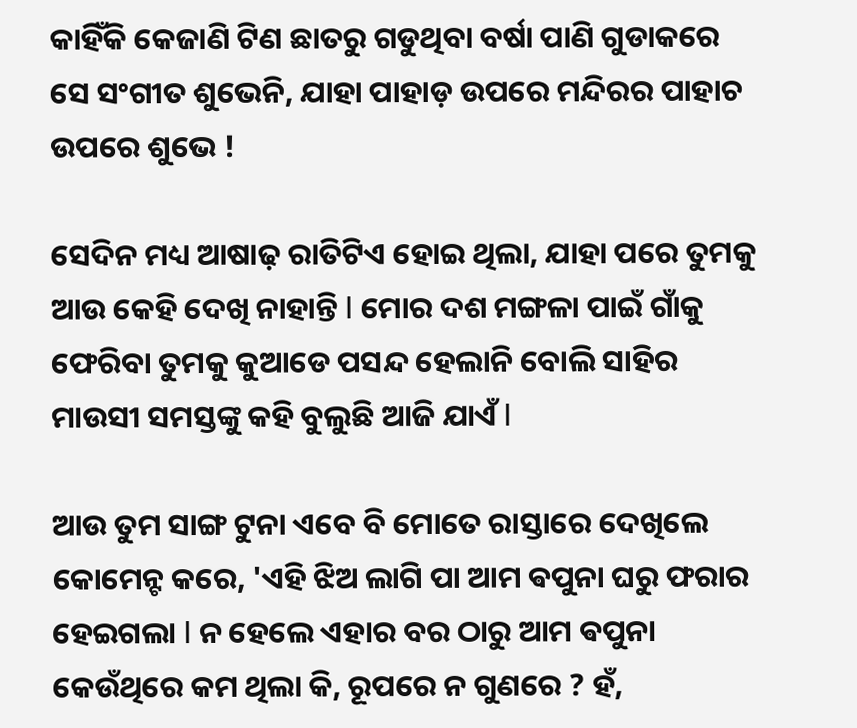କାହିଁକି କେଜାଣି ଟିଣ ଛାତରୁ ଗଡୁଥିବା ବର୍ଷା ପାଣି ଗୁଡାକରେ ସେ ସଂଗୀତ ଶୁଭେନି, ଯାହା ପାହାଡ଼ ଉପରେ ମନ୍ଦିରର ପାହାଚ ଉପରେ ଶୁଭେ !

ସେଦିନ ମଧ୍ୟ ଆଷାଢ଼ ରାତିଟିଏ ହୋଇ ଥିଲା, ଯାହା ପରେ ତୁମକୁ ଆଉ କେହି ଦେଖି ନାହାନ୍ତି I ମୋର ଦଶ ମଙ୍ଗଳା ପାଇଁ ଗାଁକୁ ଫେରିବା ତୁମକୁ କୁଆଡେ ପସନ୍ଦ ହେଲାନି ବୋଲି ସାହିର ମାଉସୀ ସମସ୍ତଙ୍କୁ କହି ବୁଲୁଛି ଆଜି ଯାଏଁ I

ଆଉ ତୁମ ସାଙ୍ଗ ଟୁନା ଏବେ ବି ମୋତେ ରାସ୍ତାରେ ଦେଖିଲେ କୋମେନ୍ଟ କରେ, 'ଏହି ଝିଅ ଲାଗି ପା ଆମ ଵପୁନା ଘରୁ ଫରାର ହେଇଗଲା I ନ ହେଲେ ଏହାର ବର ଠାରୁ ଆମ ଵପୁନା କେଉଁଥିରେ କମ ଥିଲା କି, ରୂପରେ ନ ଗୁଣରେ ? ହଁ,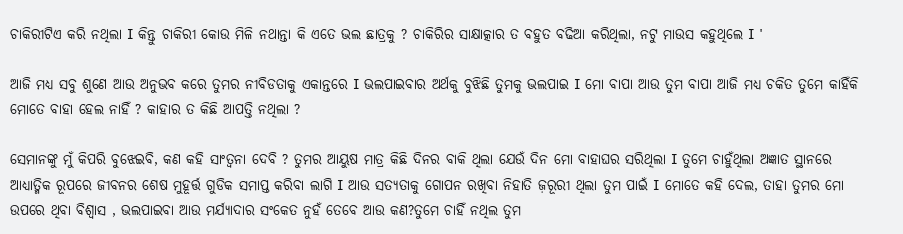ଚାକିରୀଟିଏ କରି ନଥିଲା I କିନ୍ତୁ ଚାକିରୀ କୋଉ ମିଳି ନଥାନ୍ତା କି ଏତେ ଭଲ ଛାତ୍ରକୁ ? ଚାକିରିର ସାକ୍ଷାତ୍କାର ତ ବହୁତ ବଢିଆ କରିଥିଲା, ନଟୁ ମାଉସ କହୁଥିଲେ I '

ଆଜି ମଧ୍ୟ ସବୁ ଶୁଣେ ଆଉ ଅନୁଭବ କରେ ତୁମର ନୀବିଡତାକୁ ଏକାନ୍ତରେ I ଭଲପାଇବାର ଅର୍ଥକୁ ବୁଝିଛି ତୁମକୁ ଭଲପାଇ I ମୋ ବାପା ଆଉ ତୁମ ବାପା ଆଜି ମଧ୍ୟ ଚକିତ ତୁମେ କାହିଁକି ମୋତେ ବାହା ହେଲ ନାହିଁ ? କାହାର ତ କିଛି ଆପତ୍ତି ନଥିଲା ?

ସେମାନଙ୍କୁ ମୁଁ କିପରି ବୁଝେଇବି, କଣ କହି ସାଂତ୍ଵନା ଦେବି ? ତୁମର ଆୟୁଷ ମାତ୍ର କିଛି ଦିନର ବାକି ଥିଲା ଯେଉଁ ଦିନ ମୋ ବାହାଘର ସରିଥିଲା I ତୁମେ ଚାହୁଁଥିଲା ଅଜ୍ଞାତ ସ୍ଥାନରେ ଆଧ୍ୟାତ୍ମିକ ରୂପରେ ଜୀବନର ଶେଷ ମୁହୂର୍ତ୍ତ ଗୁଡିକ ସମାପ୍ତ କରିବା ଲାଗି I ଆଉ ସତ୍ୟତାକୁ ଗୋପନ ରଖିବା ନିହାତି ଜ଼ରୂରୀ ଥିଲା ତୁମ ପାଇଁ I ମୋତେ କହି ଦେଲ, ତାହା ତୁମର ମୋ ଉପରେ ଥିବା ବିଶ୍ଵାସ , ଭଲପାଇବା ଆଉ ମର୍ଯ୍ୟାଦାର ସଂକେତ ନୁହଁ ତେବେ ଆଉ କଣ?ତୁମେ ଚାହିଁ ନଥିଲ ତୁମ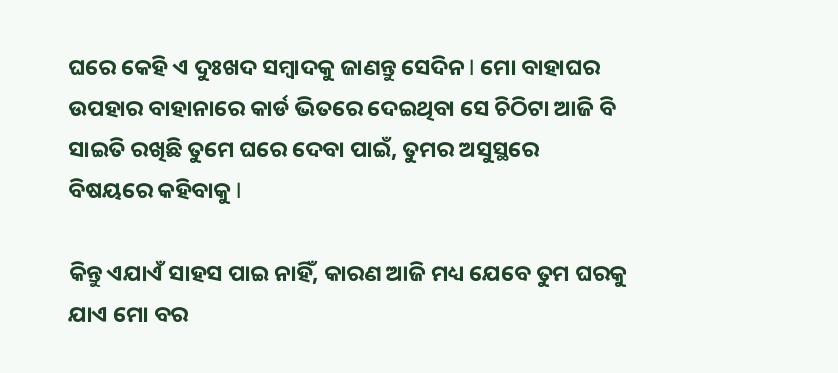ଘରେ କେହି ଏ ଦୁଃଖଦ ସମ୍ବାଦକୁ ଜାଣନ୍ତୁ ସେଦିନ I ମୋ ବାହାଘର ଉପହାର ବାହାନାରେ କାର୍ଡ ଭିତରେ ଦେଇଥିବା ସେ ଚିଠିଟା ଆଜି ବି ସାଇତି ରଖିଛି ତୁମେ ଘରେ ଦେବା ପାଇଁ, ତୁମର ଅସୁସ୍ଥରେ ବିଷୟରେ କହିବାକୁ I

କିନ୍ତୁ ଏଯାଏଁ ସାହସ ପାଇ ନାହିଁ, କାରଣ ଆଜି ମଧ୍ୟ ଯେବେ ତୁମ ଘରକୁ ଯାଏ ମୋ ବର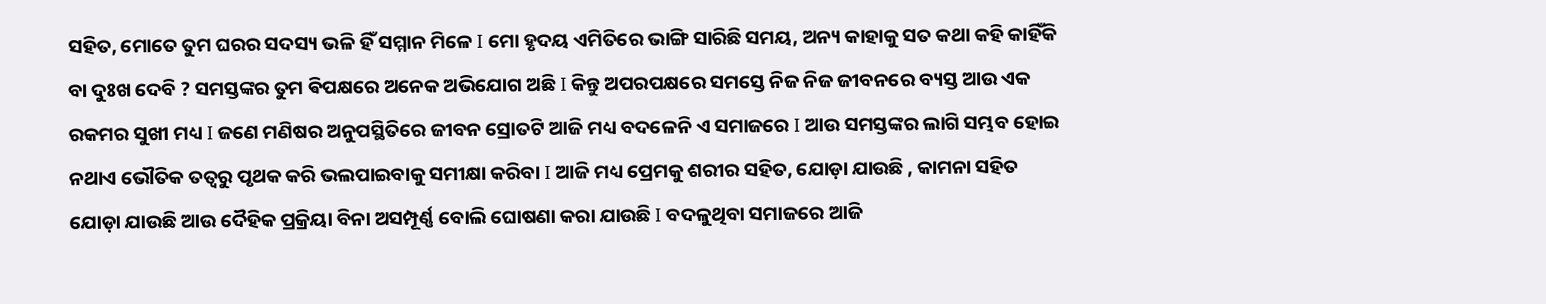ସହିତ, ମୋତେ ତୁମ ଘରର ସଦସ୍ୟ ଭଳି ହିଁ ସମ୍ମାନ ମିଳେ I ମୋ ହୃଦୟ ଏମିତିରେ ଭାଙ୍ଗି ସାରିଛି ସମୟ, ଅନ୍ୟ କାହାକୁ ସତ କଥା କହି କାହିଁକି ବା ଦୁଃଖ ଦେବି ? ସମସ୍ତଙ୍କର ତୁମ ଵିପକ୍ଷରେ ଅନେକ ଅଭିଯୋଗ ଅଛି I କିନ୍ତୁ ଅପରପକ୍ଷରେ ସମସ୍ତେ ନିଜ ନିଜ ଜୀବନରେ ବ୍ୟସ୍ତ ଆଉ ଏକ ରକମର ସୁଖୀ ମଧ୍ୟ I ଜଣେ ମଣିଷର ଅନୁପସ୍ଥିତିରେ ଜୀବନ ସ୍ରୋତଟି ଆଜି ମଧ୍ୟ ବଦଳେନି ଏ ସମାଜରେ I ଆଉ ସମସ୍ତଙ୍କର ଲାଗି ସମ୍ଭବ ହୋଇ ନଥାଏ ଭୌତିକ ତତ୍ଵରୁ ପୃଥକ କରି ଭଲପାଇବାକୁ ସମୀକ୍ଷା କରିବା I ଆଜି ମଧ୍ୟ ପ୍ରେମକୁ ଶରୀର ସହିତ, ଯୋଡ଼ା ଯାଉଛି , କାମନା ସହିତ ଯୋଡ଼ା ଯାଉଛି ଆଉ ଦୈହିକ ପ୍ରକ୍ରିୟା ବିନା ଅସମ୍ପୂର୍ଣ୍ଣ ବୋଲି ଘୋଷଣା କରା ଯାଉଛି I ବଦଳୁଥିବା ସମାଜରେ ଆଜି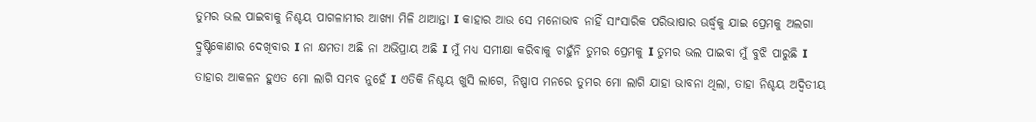ତୁମର ଭଲ ପାଇବାକୁ ନିଶ୍ଚୟ ପାଗଳାମୀର ଆଖ୍ୟା ମିଳି ଥାଆନ୍ତା I କାହାର ଆଉ ସେ ମନୋଭାବ ନାହିଁ ସାଂସାରିକ ପରିଭାଷାର ଊର୍ଦ୍ଧ୍ବକୁ ଯାଇ ପ୍ରେମକୁ ଅଲଗା ଦ୍ରୁଷ୍ଟିକୋଣାର ଦେଖିବାର I ନା କ୍ଷମତା ଅଛି ନା ଅଭିପ୍ରାୟ ଅଛି I ମୁଁ ମଧ୍ୟ ସମୀକ୍ଷା କରିବାକୁ ଚାହୁଁନି ତୁମର ପ୍ରେମକୁ I ତୁମର ଭଲ ପାଇବା ମୁଁ ବୁଝି ପାରୁଛି I ତାହାର ଆକଳନ ହୁଏତ ମୋ ଲାଗି ସମ୍ଭବ ନୁହେଁ I ଏତିକି ନିଶ୍ଚୟ ଖୁସି ଲାଗେ, ନିଷ୍ପାପ ମନରେ ତୁମର ମୋ ଲାଗି ଯାହା ଭାବନା ଥିଲା, ତାହା ନିଶ୍ଚୟ ଅଦ୍ଵିତୀୟ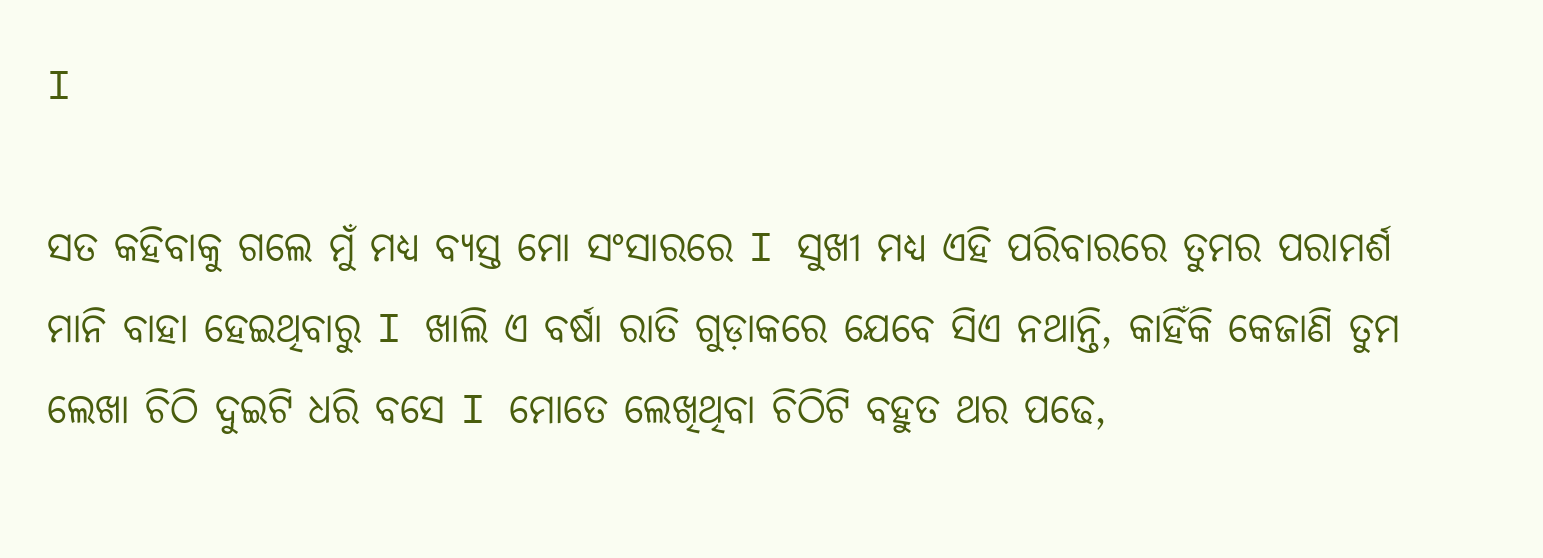I

ସତ କହିବାକୁ ଗଲେ ମୁଁ ମଧ୍ୟ ବ୍ୟସ୍ତ ମୋ ସଂସାରରେ I ସୁଖୀ ମଧ୍ୟ ଏହି ପରିବାରରେ ତୁମର ପରାମର୍ଶ ମାନି ବାହା ହେଇଥିବାରୁ I ଖାଲି ଏ ବର୍ଷା ରାତି ଗୁଡ଼ାକରେ ଯେବେ ସିଏ ନଥାନ୍ତି, କାହିଁକି କେଜାଣି ତୁମ ଲେଖା ଚିଠି ଦୁଇଟି ଧରି ବସେ I ମୋତେ ଲେଖିଥିବା ଚିଠିଟି ବହୁତ ଥର ପଢେ,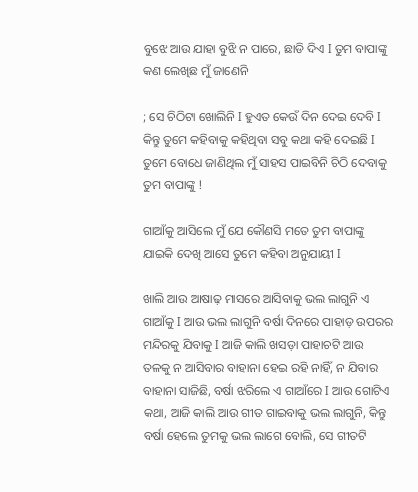ବୁଝେ ଆଉ ଯାହା ବୁଝି ନ ପାରେ, ଛାଡି ଦିଏ I ତୁମ ବାପାଙ୍କୁ କଣ ଲେଖିଛ ମୁଁ ଜାଣେନି

; ସେ ଚିଠିଟା ଖୋଲିନି I ହୁଏତ କେଉଁ ଦିନ ଦେଇ ଦେବି I କିନ୍ତୁ ତୁମେ କହିବାକୁ କହିଥିବା ସବୁ କଥା କହି ଦେଇଛି I ତୁମେ ବୋଧେ ଜାଣିଥିଲ ମୁଁ ସାହସ ପାଇବିନି ଚିଠି ଦେବାକୁ ତୁମ ବାପାଙ୍କୁ !

ଗାଆଁକୁ ଆସିଲେ ମୁଁ ଯେ କୌଣସି ମତେ ତୁମ ବାପାଙ୍କୁ ଯାଇକି ଦେଖି ଆସେ ତୁମେ କହିବା ଅନୁଯାୟୀ I

ଖାଲି ଆଉ ଆଷାଢ଼ ମାସରେ ଆସିବାକୁ ଭଲ ଲାଗୁନି ଏ ଗାଆଁକୁ I ଆଉ ଭଲ ଲାଗୁନି ବର୍ଷା ଦିନରେ ପାହାଡ଼ ଉପରର ମନ୍ଦିରକୁ ଯିବାକୁ I ଆଜି କାଲି ଖସଡ଼ା ପାହାଚଟି ଆଉ ତଳକୁ ନ ଆସିବାର ବାହାନା ହେଇ ରହି ନାହିଁ, ନ ଯିବାର ବାହାନା ସାଜିଛି, ବର୍ଷା ଝରିଲେ ଏ ଗାଆଁରେ I ଆଉ ଗୋଟିଏ କଥା, ଆଜି କାଲି ଆଉ ଗୀତ ଗାଇବାକୁ ଭଲ ଲାଗୁନି, କିନ୍ତୁ ବର୍ଷା ହେଲେ ତୁମକୁ ଭଲ ଲାଗେ ବୋଲି, ସେ ଗୀତଟି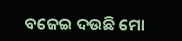ବଜେଇ ଦଉଛି ମୋ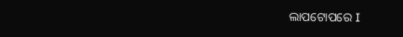ଲାପଟୋପରେ I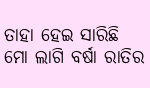ତାହା ହେଇ ସାରିଛି ମୋ ଲାଗି ବର୍ଷା ରାତିର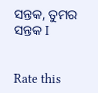ସନ୍ତକ, ତୁମର ସନ୍ତକ I


Rate this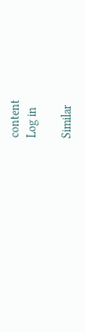content
Log in

Similar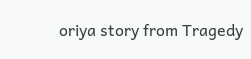oriya story from Tragedy